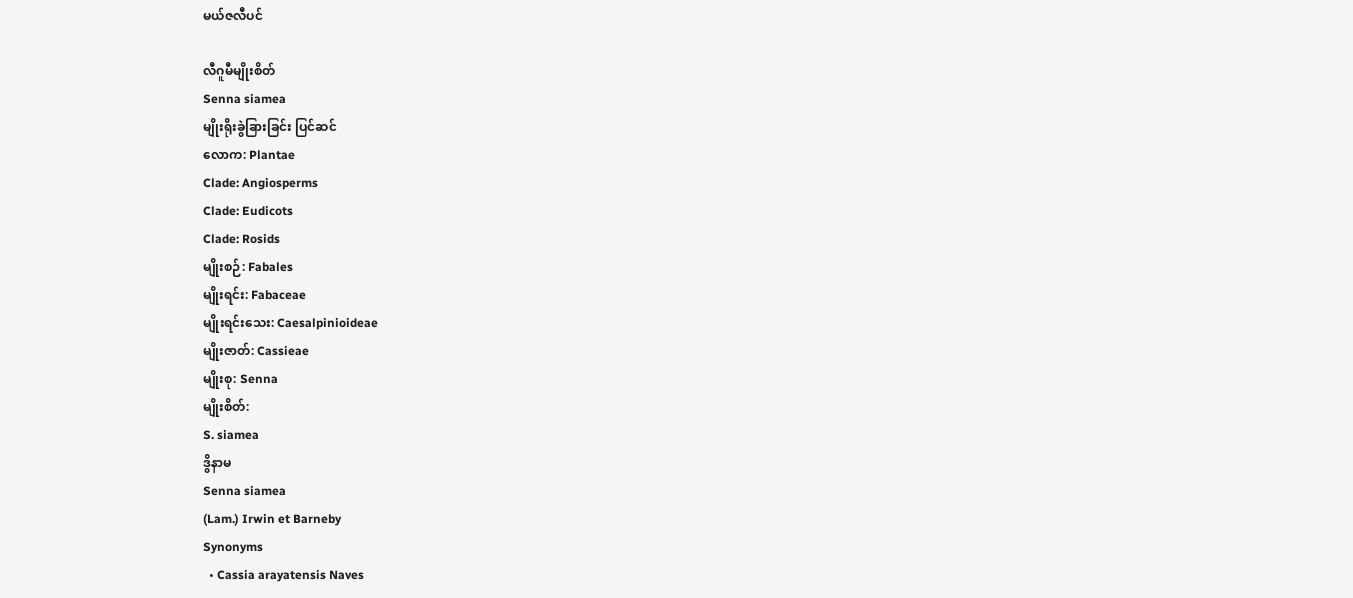မယ်ဇလီပင်

လီဂူမီမျိုးစိတ်
Senna siamea
မျိုးရိုးခွဲခြားခြင်း ပြင်ဆင်
လောက: Plantae
Clade: Angiosperms
Clade: Eudicots
Clade: Rosids
မျိုးစဉ်: Fabales
မျိုးရင်း: Fabaceae
မျိုးရင်းသေး: Caesalpinioideae
မျိုးဇာတ်: Cassieae
မျိုးစု: Senna
မျိုးစိတ်:
S. siamea
ဒွိနာမ
Senna siamea
(Lam.) Irwin et Barneby
Synonyms
  • Cassia arayatensis Naves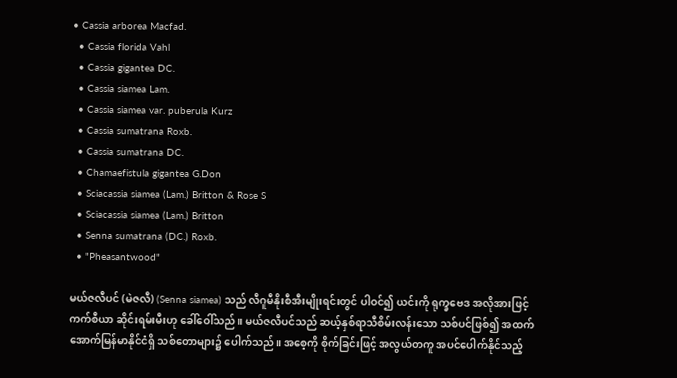• Cassia arborea Macfad.
  • Cassia florida Vahl
  • Cassia gigantea DC.
  • Cassia siamea Lam.
  • Cassia siamea var. puberula Kurz
  • Cassia sumatrana Roxb.
  • Cassia sumatrana DC.
  • Chamaefistula gigantea G.Don
  • Sciacassia siamea (Lam.) Britton & Rose S
  • Sciacassia siamea (Lam.) Britton
  • Senna sumatrana (DC.) Roxb.
  • "Pheasantwood"

မယ်ဇလီပင် (မဲဇလီ) (Senna siamea) သည် လီဂူမီနိုးစီအီးမျိုးရင်းတွင် ပါဝင်၍ ယင်းကို ရုက္ခဗေဒ အလိုအားဖြင့် ကက်စီယာ ဆိုင်းရမ်းမီးဟု ခေါ်ဝေါ်သည်။ မယ်ဇလီပင်သည် ဆယ့်နှစ်ရာသီစိမ်းလန်းသော သစ်ပင်ဖြစ်၍ အထက်အောက်မြန်မာနိုင်ငံရှိ သစ်တောများ၌ ပေါက်သည်။ အစေ့ကို စိုက်ခြင်းဖြင့် အလွယ်တကူ အပင်ပေါက်နိုင်သည့်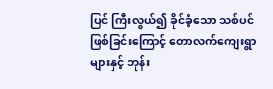ပြင် ကြီးလွယ်၍ ခိုင်ခံ့သော သစ်ပင် ဖြစ်ခြင်းကြောင့် တောလက်ကျေးရွာများနှင့် ဘုန်း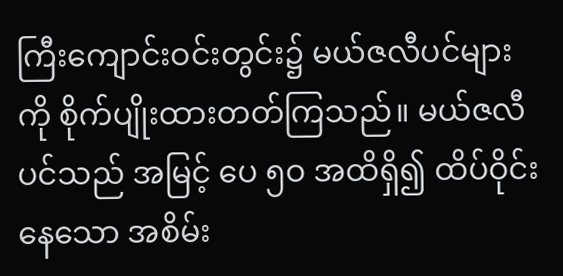ကြီးကျောင်းဝင်းတွင်း၌ မယ်ဇလီပင်များကို စိုက်ပျိုးထားတတ်ကြသည်။ မယ်ဇလီပင်သည် အမြင့် ပေ ၅ဝ အထိရှိ၍ ထိပ်ဝိုင်းနေသော အစိမ်း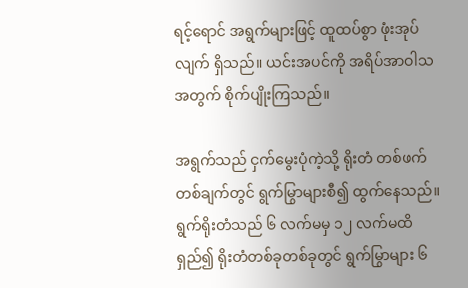ရင့်ရောင် အရွက်များဖြင့် ထူထပ်စွာ ဖုံးအုပ်လျက် ရှိသည်။ ယင်းအပင်ကို အရိပ်အာဝါသအတွက် စိုက်ပျိုးကြသည်။

အရွက်သည် ငှက်မွေးပုံကဲ့သို့ ရိုးတံ တစ်ဖက်တစ်ချက်တွင် ရွက်မြွာများစီ၍ ထွက်နေသည်။ ရွက်ရိုးတံသည် ၆ လက်မမှ ၁၂ လက်မထိရှည်၍ ရိုးတံတစ်ခုတစ်ခုတွင် ရွက်မြွာများ ၆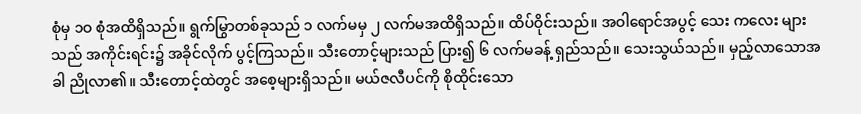စုံမှ ၁ဝ စုံအထိရှိသည်။ ရွက်မြွာတစ်ခုသည် ၁ လက်မမှ ၂ လက်မအထိရှိသည်။ ထိပ်ဝိုင်းသည်။ အဝါရောင်အပွင့် သေး ကလေး များသည် အကိုင်းရင်း၌ အခိုင်လိုက် ပွင့်ကြသည်။ သီးတောင့်များသည် ပြား၍ ၆ လက်မခန့် ရှည်သည်။ သေးသွယ်သည်။ မှည့်လာသောအခါ ညိုလာ၏။ သီးတောင့်ထဲတွင် အစေ့များရှိသည်။ မယ်ဇလီပင်ကို စိုထိုင်းသော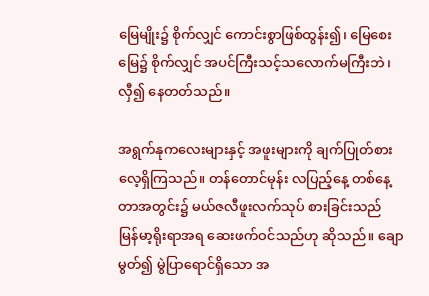မြေမျိုး၌ စိုက်လျှင် ကောင်းစွာဖြစ်ထွန်း၍၊ မြေစေးမြေ၌ စိုက်လျှင် အပင်ကြီးသင့်သလောက်မကြီးဘဲ၊ လှီ၍ နေတတ်သည်။

အရွက်နုကလေးများနှင့် အဖူးများကို ချက်ပြုတ်စားလေ့ရှိကြသည်။ တန်တောင်မုန်း လပြည့်နေ့ တစ်နေ့တာအတွင်း၌ မယ်ဇလီဖူးလက်သုပ် စားခြင်းသည် မြန်မာ့ရိုးရာအရ ဆေးဖက်ဝင်သည်ဟု ဆိုသည်။ ချောမွတ်၍ မွဲပြာရောင်ရှိသော အ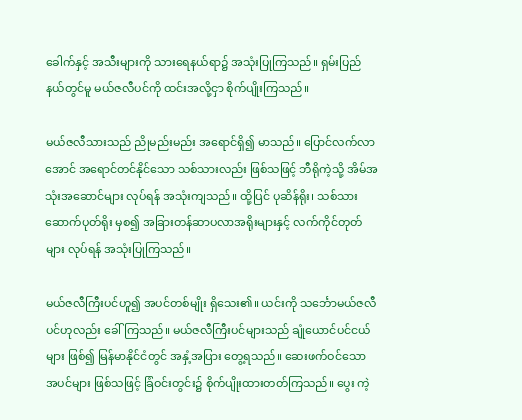ခေါက်နှင့် အသီးများကို သားရေနယ်ရာ၌ အသုံးပြုကြသည်။ ရှမ်းပြည်နယ်တွင်မူ မယ်ဇလီပင်ကို ထင်းအလို့ငှာ စိုက်ပျိုးကြသည်။

မယ်ဇလီသားသည် ညိုမည်းမည်း အရောင်ရှိ၍ မာသည်။ ပြောင်လက်လာအောင် အရောင်တင်နိုင်သော သစ်သားလည်း ဖြစ်သဖြင့် ဘီရိုကဲ့သို့ အိမ်အသုံးအဆောင်များ လုပ်ရန် အသုံးကျသည်။ ထို့ပြင် ပုဆိန်ရိုး၊ သစ်သား ဆောက်ပုတ်ရိုး မှစ၍ အခြားတန်ဆာပလာအရိုးများနှင့် လက်ကိုင်တုတ်များ လုပ်ရန် အသုံးပြုကြသည်။

မယ်ဇလီကြီးပင်ဟူ၍ အပင်တစ်မျိုး ရှိသေး၏။ ယင်းကို သင်္ဘောမယ်ဇလီပင်ဟုလည်း ခေါ်ကြသည်။ မယ်ဇလီကြီးပင်များသည် ချုံယောင်ပင်ငယ်များ ဖြစ်၍ မြန်မာနိုင်ငံတွင် အနှံ့အပြား တွေ့ရသည်။ ဆေးဖက်ဝင်သော အပင်များ ဖြစ်သဖြင့် ခြံဝင်းတွင်း၌ စိုက်ပျိုးထားတတ်ကြသည်။ ပွေး ကဲ့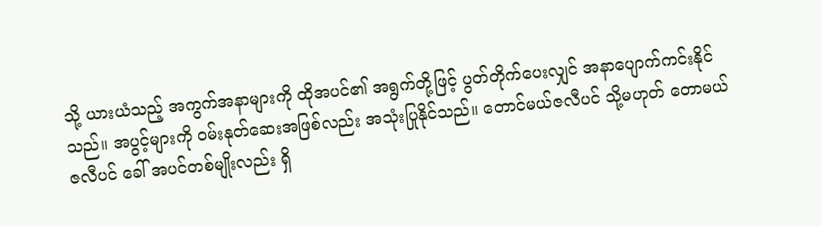သို့ ယားယံသည့် အကွက်အနာများကို ထိုအပင်၏ အရွက်တို့ဖြင့် ပွတ်တိုက်ပေးလျှင် အနာပျောက်ကင်းနိုင်သည်။ အပွင့်များကို ဝမ်းနုတ်ဆေးအဖြစ်လည်း အသုံးပြုနိုင်သည်။ တောင်မယ်ဇလီပင် သို့မဟုတ် တောမယ်ဇလီပင် ခေါ် အပင်တစ်မျိုးလည်း ရှိ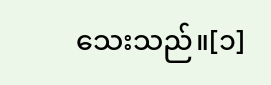သေးသည်။[၁]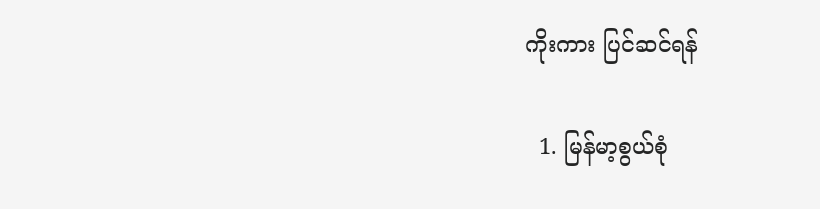ကိုးကား ပြင်ဆင်ရန်

  1. မြန်မာ့စွယ်စုံ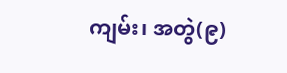ကျမ်း၊ အတွဲ(၉)